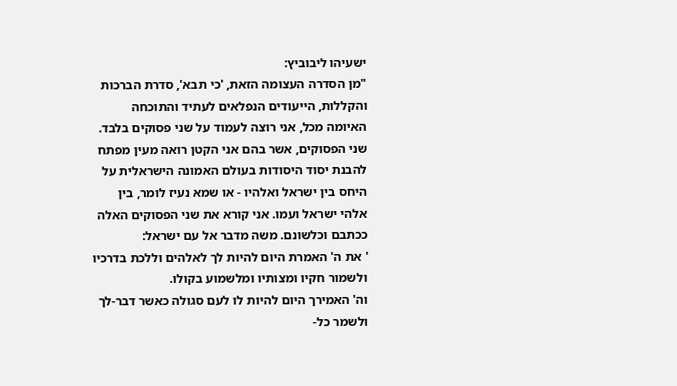ישעיהו ליבוביץ:
"מן הסדרה העצומה הזאת, 'כי תבא', סדרת הברכות והקללות, הייעודים הנפלאים לעתיד והתוכחה האיומה מכל, אני רוצה לעמוד על שני פסוקים בלבד. שני הפסוקים, אשר בהם אני הקטן רואה מעין מפתח להבנת יסוד היסודות בעולם האמונה הישראלית על היחס בין ישראל ואלהיו - או שמא נעיז לומר, בין אלהי ישראל ועמו. אני קורא את שני הפסוקים האלה ככתבם וכלשונם. משה מדבר אל עם ישראל:
' את ה' האמרת היום להיות לך לאלהים וללכת בדרכיו ולשמור חקיו ומצותיו ומלשמוע בקולו.
וה' האמירך היום להיות לו לעם סגולה כאשר דבר-לך ולשמר כל-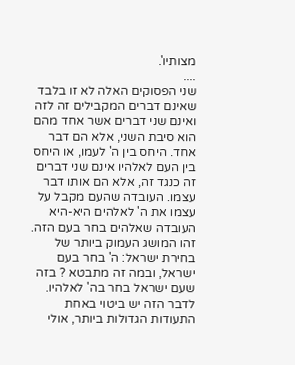מצותיו'.
....
שני הפסוקים האלה לא זו בלבד שאינם דברים המקבילים זה לזה ואינם שני דברים אשר אחד מהם הוא סיבת השני, אלא הם דבר אחד. היחס בין ה' לעמו, או היחס בין העם לאלהיו אינם שני דברים זה כנגד זה, אלא הם אותו דבר עצמו. העובדה שהעם מקבל על עצמו את ה' לאלהים היא-היא העובדה שאלהים בחר בעם הזה. זהו המושג העמוק ביותר של בחירת ישראל: ה' בחר בעם ישראל, ובמה זה מתבטא ? בזה שעם ישראל בחר בה' לאלהיו.
לדבר הזה יש ביטוי באחת התעודות הגדולות ביותר, אולי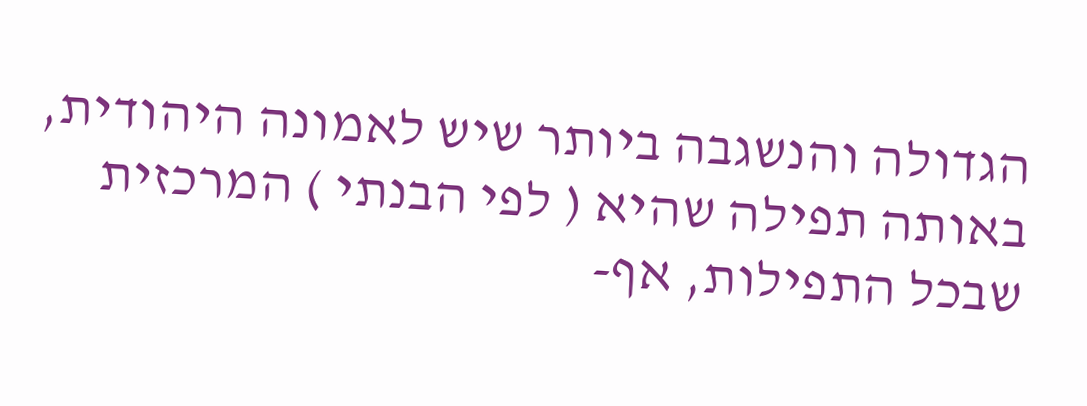הגדולה והנשגבה ביותר שיש לאמונה היהודית, באותה תפילה שהיא ( לפי הבנתי ) המרכזית שבכל התפילות, אף-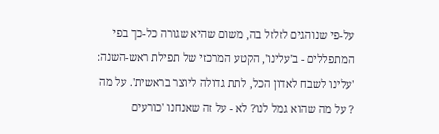על-פי שנוהגים לזלזל בה, משום שהיא שגורה כל-כך בפי המתפללים - ב'עלינו', הקטע המרכזי של תפילת ראש-השנה: 'עלינו לשבח לאדון הכל, לתת גדולה ליוצר בראשית'. על מה ? על מה שהוא גמל לנו? לא - על זה שאנחנו 'כורעים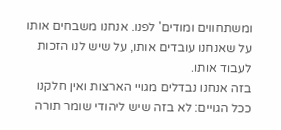ומשתחווים ומודים' לפנו. אנחנו משבחים אותו על שאנחנו עובדים אותו, על שיש לנו הזכות לעבוד אותו.
בזה אנחנו נבדלים מגויי הארצות ואין חלקנו ככל הגויים: לא בזה שיש ליהודי שומר תורה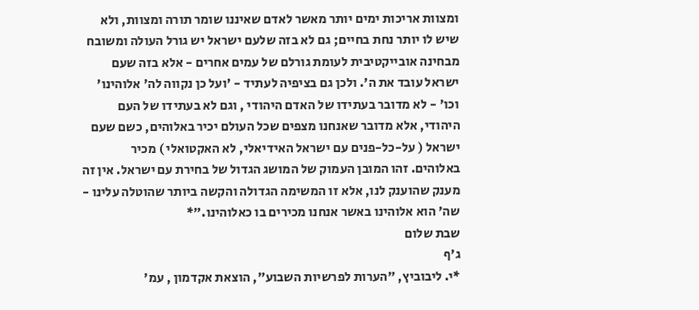ומצוות אריכות ימים יותר מאשר לאדם שאיננו שומר תורה ומצוות, ולא שיש לו יותר נחת בחיים; גם לא בזה שלעם ישראל יש גורל העולה ומשובח מבחינה אובייקטיבית לעומת גורלם של עמים אחרים - אלא בזה שעם ישראל עובד את ה'. ולכן גם בציפיה לעתיד - 'ועל כן נקווה לה' אלוהינו' וכו' - לא מדובר בעתידו של האדם היהודי , וגם לא בעתידו של העם היהודי, אלא מדובר שאנחנו מצפים שכל העולם יכיר באלוהים, כשם שעם ישראל ( על-כל-פנים עם ישראל האידיאלי, לא האקטואלי ) מכיר באלוהים. זהו המובן העמוק של המושג הגדול של בחירת עם ישראל. אין זה מענק שהוענק לנו, אלא זו המשימה הגדולה והקשה ביותר שהוטלה עלינו - שה' הוא אלוהינו באשר אנחנו מכירים בו כאלוהינו."*
שבת שלום
ג'ף
*י. ליבוביץ, "הערות לפרשיות השבוע", הוצאת אקדמון , עמ'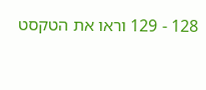128 - 129 וראו את הטקסט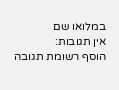במלואו שם
אין תגובות:
הוסף רשומת תגובה